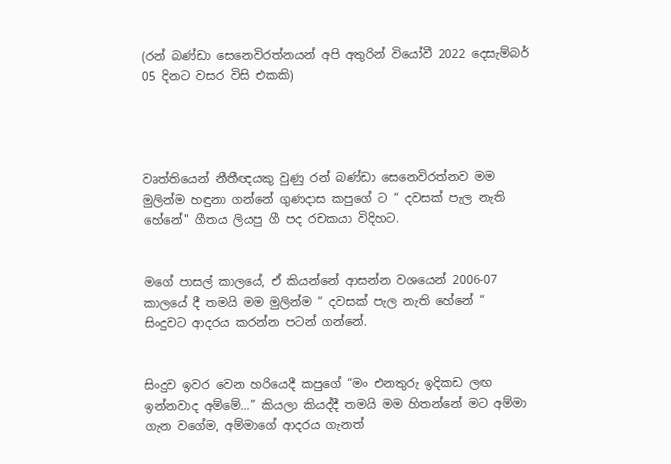(රන් බණ්ඩා සෙනෙවිරත්නයන් අපි අතුරින් වියෝවී 2022 දෙසැම්බර් 05 දිනට වසර විසි එකකි)




වෘත්තියෙන් නීතීඥයකු වුණු රන් බණ්ඩා සෙනෙවිරත්නව මම මුලින්ම හඳුනා ගන්නේ ගුණදාස කපුගේ ට “ දවසක් පැල නැති හේනේ" ගීතය ලියපු ගී පද රචකයා විදිහට.


මගේ පාසල් කාලයේ, ඒ කියන්නේ ආසන්න වශයෙන් 2006-07 කාලයේ දී තමයි මම මුලින්ම “ දවසක් පැල නැති හේනේ “ සිංදුවට ආදරය කරන්න පටන් ගන්නේ.


සිංදුව ඉවර වෙන හරියෙදී කපුගේ “මං එනතුරු ඉදිකඩ ලඟ ඉන්නවාද අම්මේ...” කියලා කියද්දී තමයි මම හිතන්නේ මට අම්මා ගැන වගේම, අම්මාගේ ආදරය ගැනත්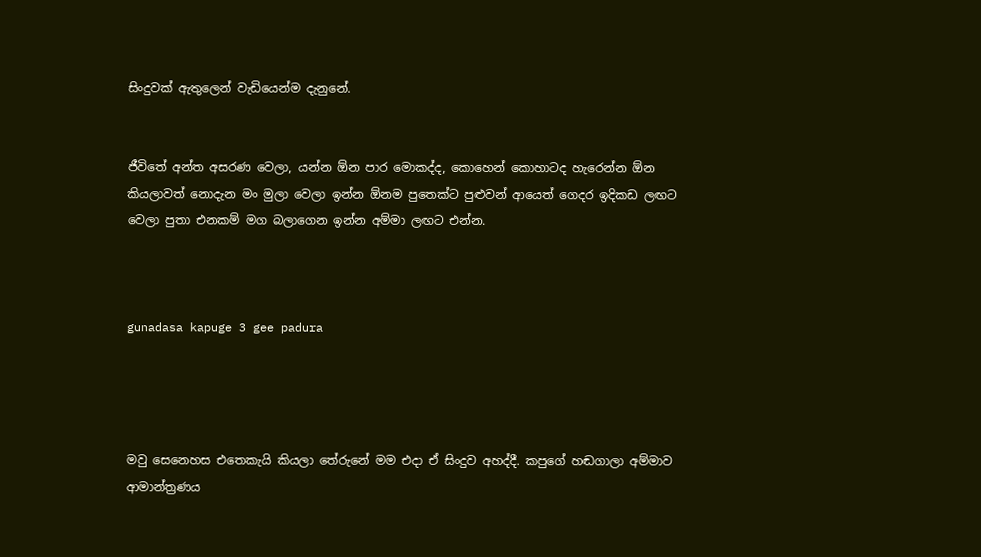සිංදුවක් ඇතුලෙන් වැඩියෙන්ම දැනුනේ.


ජීවිතේ අන්ත අසරණ වෙලා, යන්න ඕන පාර මොකද්ද, කොහෙන් කොහාටද හැරෙන්න ඕන කියලාවත් නොදැන මං මුලා වෙලා ඉන්න ඕනම පුතෙක්ට පුළුවන් ආයෙත් ගෙදර ඉදිකඩ ලඟට වෙලා පුතා එනකම් මග බලාගෙන ඉන්න අම්මා ලඟට එන්න.



gunadasa kapuge 3 gee padura




මවු සෙනෙහස එතෙකැයි කියලා තේරුනේ මම එදා ඒ සිංදුව අහද්දී. කපුගේ හඬගාලා අම්මාව ආමාන්ත්‍රණය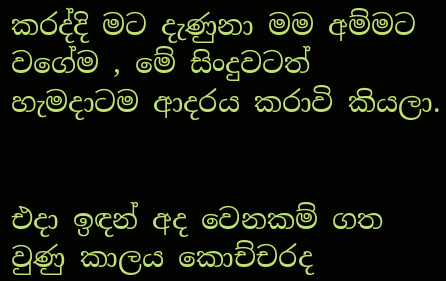කරද්දි මට දැණුනා මම අම්මට වගේම , මේ සිංදුවටත් හැමදාටම ආදරය කරාවි කියලා.


එදා ඉඳන් අද වෙනකම් ගත වුණු කාලය කොච්චරද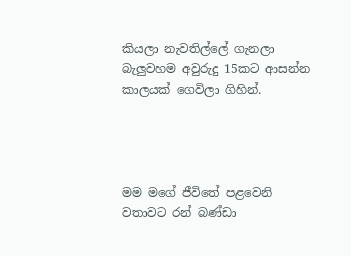කියලා නැවතිල්ලේ ගැනලා බැලුවහම අවුරුදු 15කට ආසන්න කාලයක් ගෙවිලා ගිහින්.




මම මගේ ජීවිතේ පළවෙනි වතාවට රන් බණ්ඩා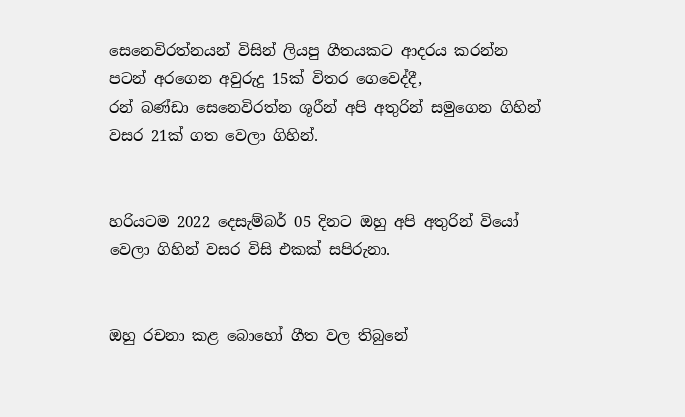සෙනෙවිරත්නයන් විසින් ලියපු ගීතයකට ආදරය කරන්න පටන් අරගෙන අවුරුදු 15ක් විතර ගෙවෙද්දී,
රන් බණ්ඩා සෙනෙවිරත්න ශූරීන් අපි අතුරින් සමුගෙන ගිහින් වසර 21ක් ගත වෙලා ගිහින්.


හරියටම 2022 දෙසැම්බර් 05 දිනට ඔහු අපි අතුරින් වියෝ වෙලා ගිහින් වසර විසි එකක් සපිරුනා.


ඔහු රචනා කළ බොහෝ ගීත වල තිබුනේ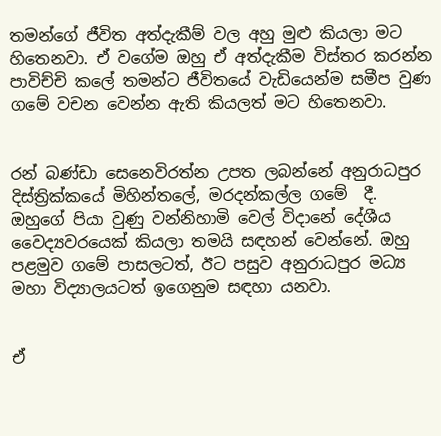තමන්ගේ ජීවිත අත්දැකීම් වල අහු මුළු කියලා මට හිතෙනවා. ඒ වගේම ඔහු ඒ අත්දැකීම විස්තර කරන්න පාවිච්චි කලේ තමන්ට ජීවිතයේ වැඩියෙන්ම සමීප වුණ ගමේ වචන වෙන්න ඇති කියලත් මට හිතෙනවා.


රන් බණ්ඩා සෙනෙවිරත්න උපත ලබන්නේ අනුරාධපුර දිස්ත්‍රික්කයේ මිහින්තලේ, මරදන්කල්ල ගමේ  දී. ඔහුගේ පියා වුණු වන්නිහාමි වෙල් විදානේ දේශීය වෛද්‍යවරයෙක් කියලා තමයි සඳහන් වෙන්නේ. ඔහු පළමුව ගමේ පාසලටත්, ඊට පසුව අනුරාධපුර මධ්‍ය මහා විද්‍යාලයටත් ඉගෙනුම සඳහා යනවා.


ඒ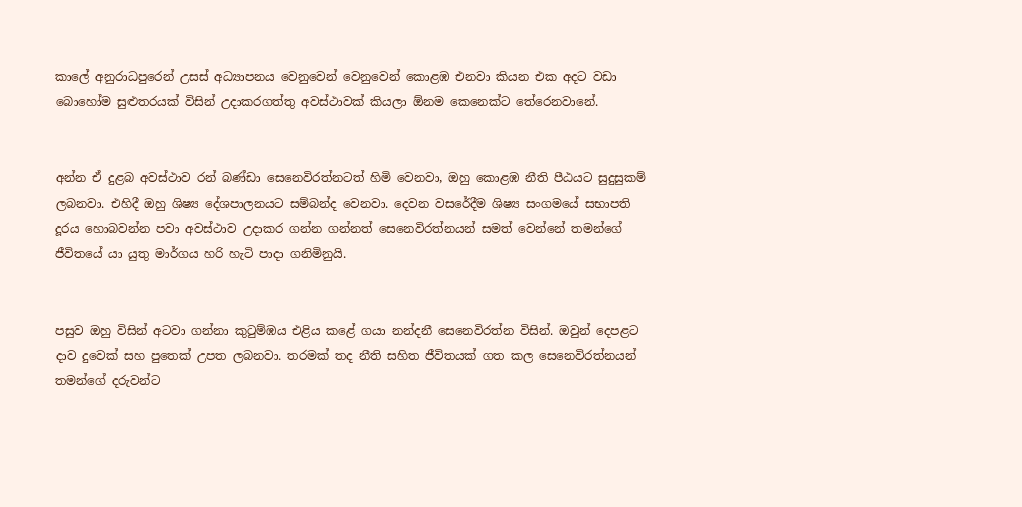කාලේ අනුරාධපුරෙන් උසස් අධ්‍යාපනය වෙනුවෙන් වෙනුවෙන් කොළඹ එනවා කියන එක අදට වඩා බොහෝම සුළුතරයක් විසින් උදාකරගත්තු අවස්ථාවක් කියලා ඕනම කෙනෙක්ට තේරෙනවානේ.


අන්න ඒ දුළබ අවස්ථාව රන් බණ්ඩා සෙනෙවිරත්නටත් හිමි වෙනවා, ඔහු කොළඹ නීති පීඨයට සුදුසුකම් ලබනවා. එහිදී ඔහු ශිෂ්‍ය දේශපාලනයට සම්බන්ද වෙනවා. දෙවන වසරේදීම ශිෂ්‍ය සංගමයේ සභාපති දූරය හොබවන්න පවා අවස්ථාව උදාකර ගන්න ගන්නත් සෙනෙවිරත්නයන් සමත් වෙන්නේ තමන්ගේ ජීවිතයේ යා යුතු මාර්ගය හරි හැටි පාදා ගනිමිනුයි.


පසුව ඔහු විසින් අටවා ගන්නා කුටුම්ඹය එළිය කළේ ගයා නන්දනී සෙනෙවිරත්න විසින්. ඔවුන් දෙපළට දාව දුවෙක් සහ පුතෙක් උපත ලබනවා. තරමක් තද නීති සහිත ජීවිතයක් ගත කල සෙනෙවිරත්නයන් තමන්ගේ දරුවන්ට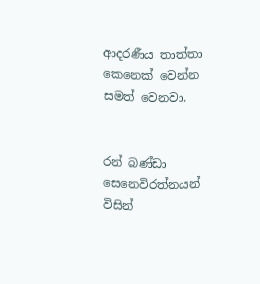ආදරණීය තාත්තා කෙනෙක් වෙන්න සමත් වෙනවා.


රන් බණ්ඩා සෙනෙවිරත්නයන් විසින්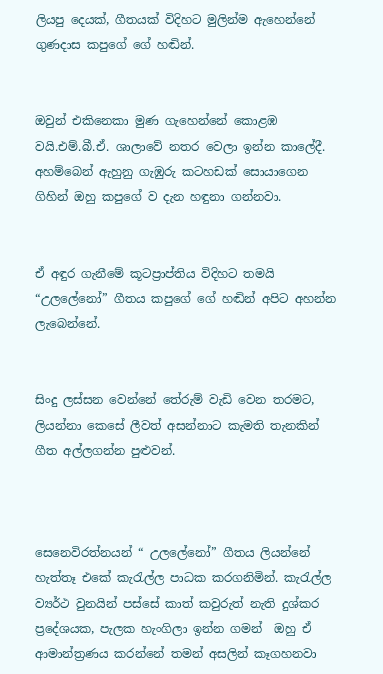ලියපු දෙයක්, ගීතයක් විදිහට මුලින්ම ඇහෙන්නේ ගුණදාස කපුගේ ගේ හඬින්.


ඔවුන් එකිනෙකා මුණ ගැහෙන්නේ කොළඹ වයි.එම්.බී.ඒ. ශාලාවේ නතර වෙලා ඉන්න කාලේදී. අහම්බෙන් ඇහුනු ගැඹුරු කටහඩක් සොයාගෙන ගිහින් ඔහු කපුගේ ව දැන හඳුනා ගන්නවා.


ඒ අඳුර ගැනීමේ කූටප්‍රාප්තිය විදිහට තමයි “උලලේනෝ” ගීතය කපුගේ ගේ හඬින් අපිට අහන්න ලැබෙන්නේ.


සිංදු ලස්සන වෙන්නේ තේරුම් වැඩි වෙන තරමට, ලියන්නා කෙසේ ලීවත් අසන්නාට කැමති තැනකින් ගීත අල්ලගන්න පුළුවන්.



සෙනෙවිරත්නයන් “ උලලේනෝ” ගීතය ලියන්නේ හැත්තෑ එකේ කැරැල්ල පාධක කරගනිමින්. කැරැල්ල ව්‍යර්ථ වුනයින් පස්සේ කාත් කවුරුත් නැති දුශ්කර ප්‍රදේශයක, පැලක හැංගිලා ඉන්න ගමන්  ඔහු ඒ ආමාන්ත්‍රණය කරන්නේ තමන් අසලින් කෑගහනවා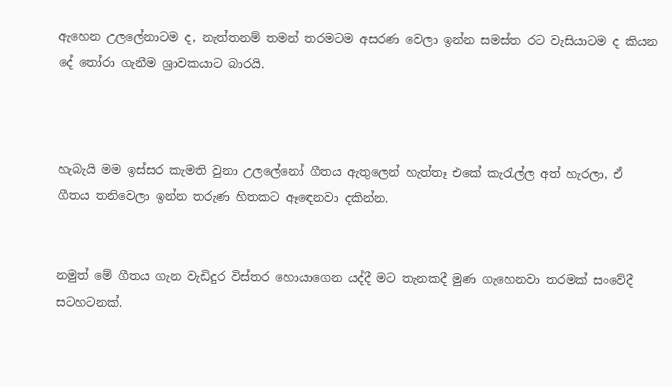ඇහෙන උලලේනාටම ද, නැත්තනම් තමන් තරමටම අසරණ වෙලා ඉන්න සමස්ත රට වැසියාටම ද කියන දේ තෝරා ගැනීම ශ්‍රාවකයාට බාරයි.



හැබැයි මම ඉස්සර කැමති වුනා උලලේනෝ ගීතය ඇතුලෙන් හැත්තෑ එකේ කැරැල්ල අත් හැරලා, ඒ ගීතය තනිවෙලා ඉන්න තරුණ හිතකට ඈඳෙනවා දකින්න.


නමුත් මේ ගීතය ගැන වැඩිදුර විස්තර හොයාගෙන යද්දී මට තැනකදී මුණ ගැහෙනවා තරමක් සංවේදී සටහටනක්.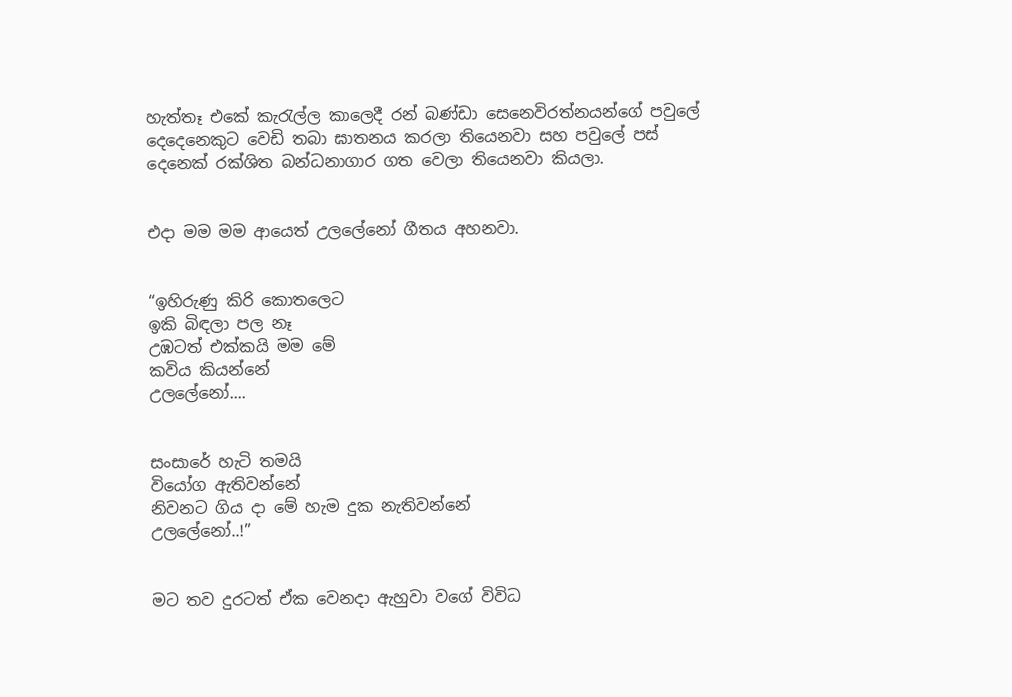හැත්තෑ එකේ කැරැල්ල කාලෙදී රන් බණ්ඩා සෙනෙවිරත්නයන්ගේ පවුලේ දෙදෙනෙකුට වෙඩි තබා ඝාතනය කරලා තියෙනවා සහ පවුලේ පස් දෙනෙක් රක්ශිත බන්ධනාගාර ගත වෙලා තියෙනවා කියලා.


එදා මම මම ආයෙත් උලලේනෝ ගීතය අහනවා.


“ඉහිරුණු කිරි කොතලෙට
ඉකි බිඳලා පල නෑ
උඹටත් එක්කයි මම මේ
කවිය කියන්නේ
උලලේනෝ....


සංසාරේ හැටි තමයි
වියෝග ඇතිවන්නේ
නිවනට ගිය දා මේ හැම දුක නැතිවන්නේ
උලලේනෝ..!”


මට තව දුරටත් ඒක වෙනදා ඇහුවා වගේ විවිධ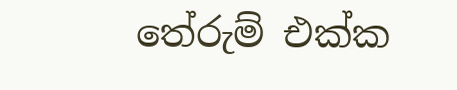තේරුම් එක්ක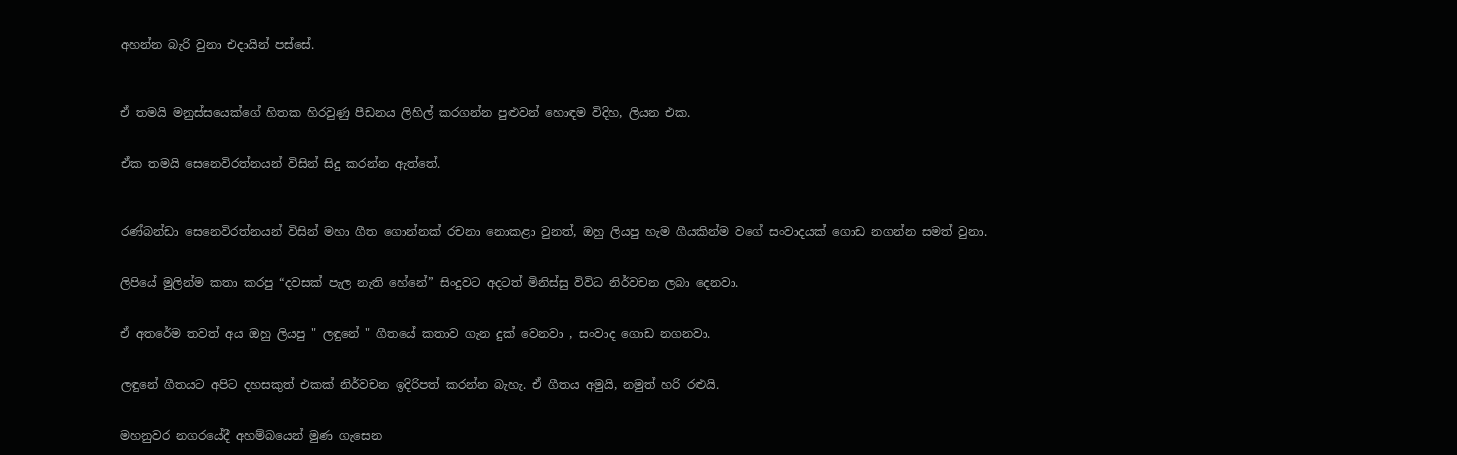අහන්න බැරි වුනා එදායින් පස්සේ.



ඒ තමයි මනුස්සයෙක්ගේ හිතක හිරවුණු පීඩනය ලිහිල් කරගන්න පුළුවන් හොඳම විදිහ, ලියන එක.


ඒක තමයි සෙනෙවිරත්නයන් විසින් සිදු කරන්න ඇත්තේ.



රණ්බන්ඩා සෙනෙවිරත්නයන් විසින් මහා ගීත ගොන්නක් රචනා නොකළා වුනත්, ඔහු ලියපු හැම ගීයකින්ම වගේ සංවාදයක් ගොඩ නගන්න සමත් වුනා.


ලිපියේ මුලින්ම කතා කරපු “දවසක් පැල නැති හේනේ” සිංදුවට අදටත් මිනිස්සු විවිධ නිර්වචන ලබා දෙනවා.


ඒ අතරේම තවත් අය ඔහු ලියපු " ලඳුනේ " ගීතයේ කතාව ගැන දුක් වෙනවා , සංවාද ගොඩ නගනවා.


ලඳුනේ ගීතයට අපිට දහසකුත් එකක් නිර්වචන ඉදිරිපත් කරන්න බැහැ. ඒ ගීතය අමුයි, නමුත් හරි රළුයි.


මහනුවර නගරයේදී අහම්බයෙන් මුණ ගැසෙන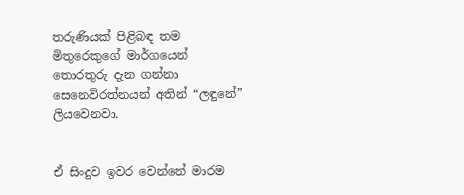තරුණියක් පිළිබඳ තම මිතුරෙකුගේ මාර්ගයෙන් තොරතුරු දැන ගන්නා සෙනෙවිරත්නයන් අතින් “ලඳුනේ” ලියවෙනවා.


ඒ සිංදුව ඉවර වෙන්නේ මාරම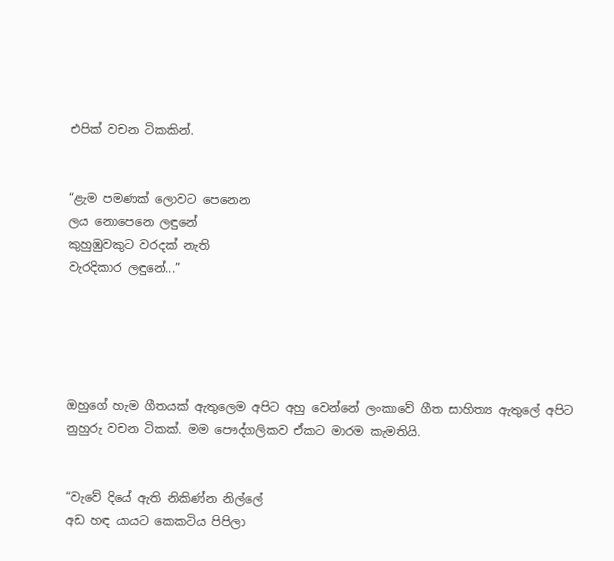එපික් වචන ටිකකින්.


“ළැම පමණක් ලොවට පෙනෙන
ලය නොපෙනෙ ලඳුනේ
කුහුඹුවකුට වරදක් නැති
වැරදිකාර ලඳුනේ...”





ඔහුගේ හැම ගීතයක් ඇතුලෙම අපිට අහු වෙන්නේ ලංකාවේ ගීත සාහිත්‍ය ඇතුලේ අපිට නුහුරු වචන ටිකක්. මම පෞද්ගලිකව ඒකට මාරම කැමතියි.


“වැවේ දියේ ඇති නිකිණ්‌න නිල්ලේ
අඩ හඳ යායට කෙකටිය පිපිලා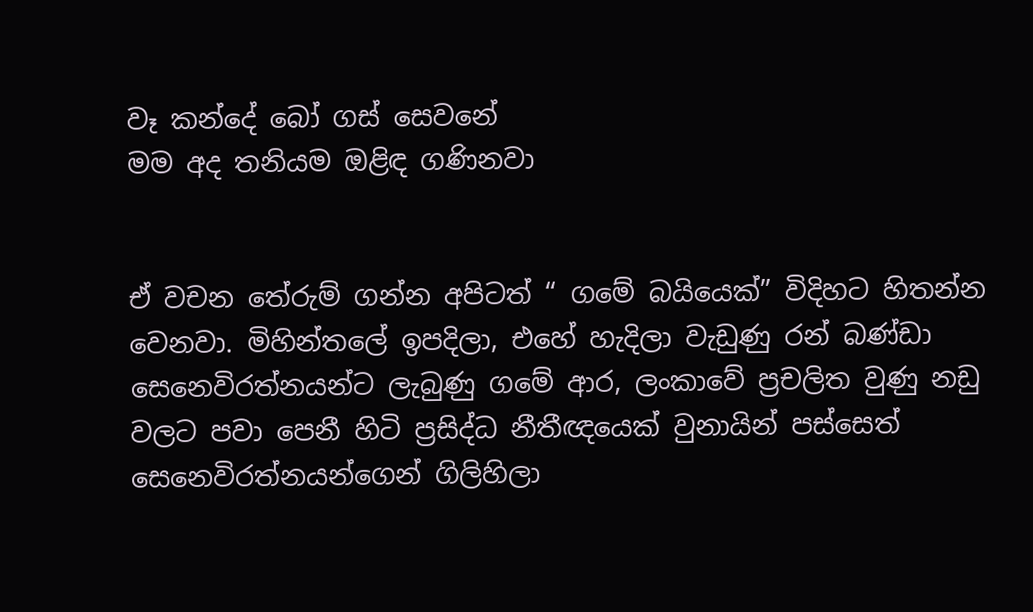වෑ කන්දේ බෝ ගස්‌ සෙවනේ
මම අද තනියම ඔළිඳ ගණිනවා


ඒ වචන තේරුම් ගන්න අපිටත් “ ගමේ බයියෙක්” විදිහට හිතන්න වෙනවා. මිහින්තලේ ඉපදිලා, එහේ හැදිලා වැඩුණු රන් බණ්ඩා සෙනෙවිරත්නයන්ට ලැබුණු ගමේ ආර, ලංකාවේ ප්‍රචලිත වුණු නඩු වලට පවා පෙනී හිටි ප්‍රසිද්ධ නීතීඥයෙක් වුනායින් පස්සෙත් සෙනෙවිරත්නයන්ගෙන් ගිලිහිලා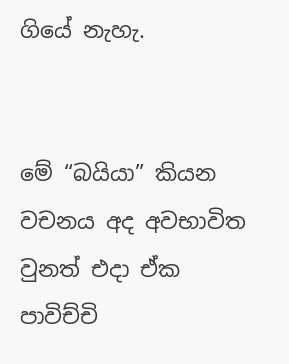ගියේ නැහැ.


මේ “බයියා” කියන වචනය අද අවභාවිත වුනත් එදා ඒක පාවිච්චි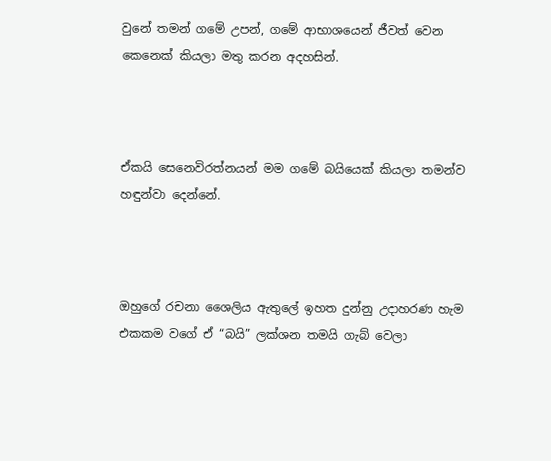වුනේ තමන් ගමේ උපන්, ගමේ ආභාශයෙන් ජීවත් වෙන කෙනෙක් කියලා මතු කරන අදහසින්.



ඒකයි සෙනෙවිරත්නයන් මම ගමේ බයියෙක් කියලා තමන්ව හඳුන්වා දෙන්නේ.



ඔහුගේ රචනා ශෛලිය ඇතුලේ ඉහත දුන්නු උදාහරණ හැම එකකම වගේ ඒ “බයි” ලක්ශන තමයි ගැබ් වෙලා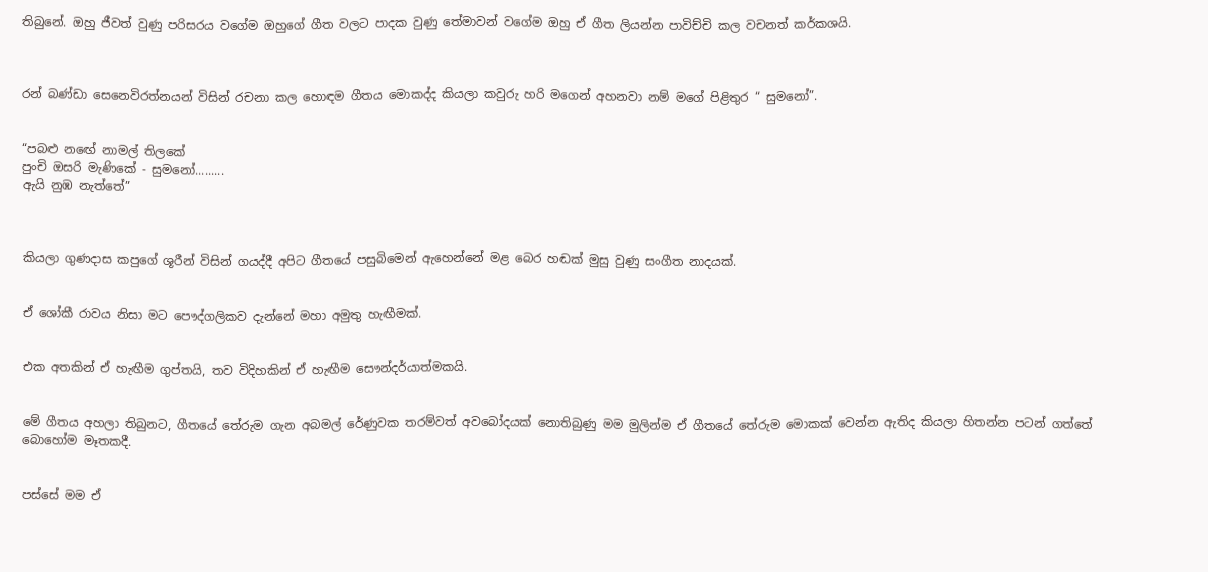තිබුනේ. ඔහු ජීවත් වුණු පරිසරය වගේම ඔහුගේ ගීත වලට පාදක වුණු තේමාවන් වගේම ඔහු ඒ ගීත ලියන්න පාවිච්චි කල වචනත් කර්කශයි.



රන් බණ්ඩා සෙනෙවිරත්නයන් විසින් රචනා කල හොඳම ගීතය මොකද්ද කියලා කවුරු හරි මගෙන් අහනවා නම් මගේ පිළිතුර “ සුමනෝ”.


“පබළු නඟේ නාමල් තිලකේ
පුංචි ඔසරි මැණිකේ - සුමනෝ.........
ඇයි නුඹ නැත්තේ”



කියලා ගුණදාස කපුගේ ශූරීන් විසින් ගයද්දී අපිට ගීතයේ පසුබිමෙන් ඇහෙන්නේ මළ බෙර හඬක් මුසු වුණු සංගීත නාදයක්.


ඒ ශෝකී රාවය නිසා මට පෞද්ගලිකව දැන්නේ මහා අමුතු හැඟීමක්.


එක අතකින් ඒ හැඟීම ගුප්තයි, තව විදිහකින් ඒ හැඟීම සෞන්දර්යාත්මකයි.


මේ ගීතය අහලා තිබුනට, ගීතයේ තේරුම ගැන අබමල් රේණුවක තරම්වත් අවබෝදයක් නොතිබුණු මම මුලින්ම ඒ ගීතයේ තේරුම මොකක් වෙන්න ඇතිද කියලා හිතන්න පටන් ගත්තේ බොහෝම මෑතකදී.


පස්සේ මම ඒ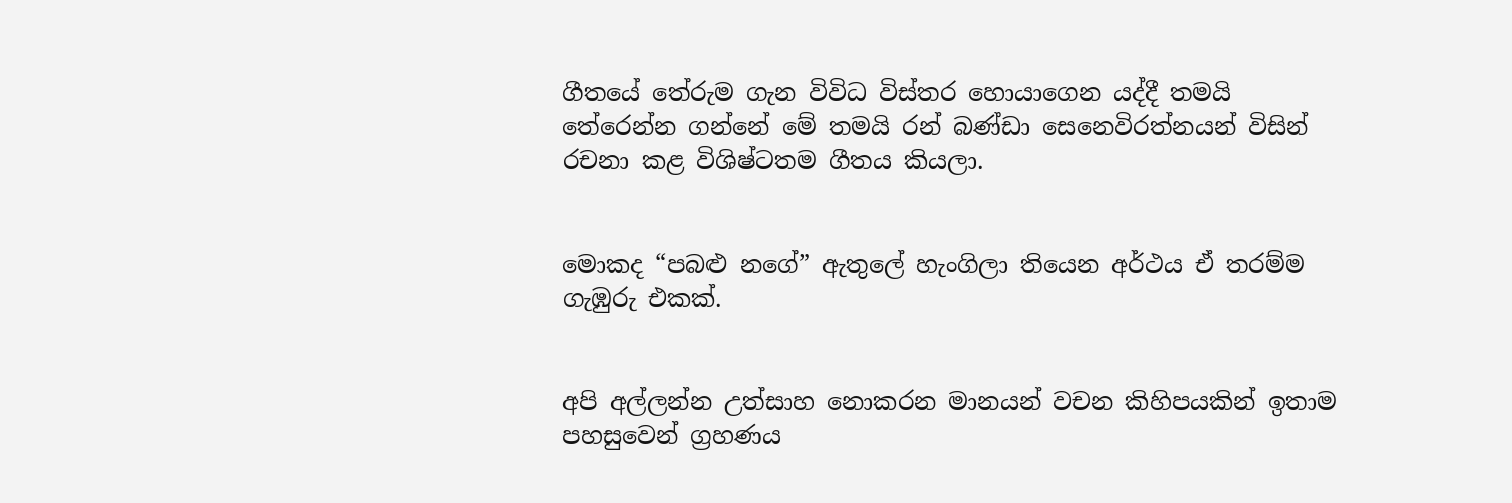ගීතයේ තේරුම ගැන විවිධ විස්තර හොයාගෙන යද්දී තමයි තේරෙන්න ගන්නේ මේ තමයි රන් බණ්ඩා සෙනෙවිරත්නයන් විසින් රචනා කළ විශිෂ්ටතම ගීතය කියලා.


මොකද “පබළු නගේ” ඇතුලේ හැංගිලා තියෙන අර්ථය ඒ තරම්ම ගැඹුරු එකක්.


අපි අල්ලන්න උත්සාහ නොකරන මානයන් වචන කිහිපයකින් ඉතාම පහසුවෙන් ග්‍රහණය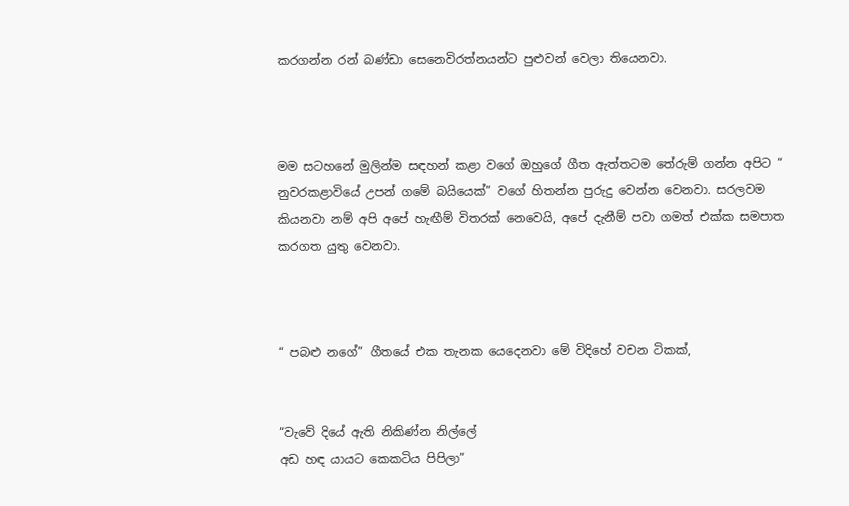කරගන්න රන් බණ්ඩා සෙනෙවිරත්නයන්ට පුළුවන් වෙලා තියෙනවා.



මම සටහනේ මුලින්ම සඳහන් කළා වගේ ඔහුගේ ගීත ඇත්තටම තේරුම් ගන්න අපිට “ නුවරකළාවියේ උපන් ගමේ බයියෙක්” වගේ හිතන්න පුරුදු වෙන්න වෙනවා. සරලවම කියනවා නම් අපි අපේ හැඟීම් විතරක් නෙවෙයි, අපේ දැනීම් පවා ගමත් එක්ක සමපාත කරගත යුතු වෙනවා.



“ පබළු නගේ” ගීතයේ එක තැනක යෙදෙනවා මේ විදිහේ වචන ටිකක්,


“වැවේ දියේ ඇති නිකිණ්‌න නිල්ලේ
අඩ හඳ යායට කෙකටිය පිපිලා”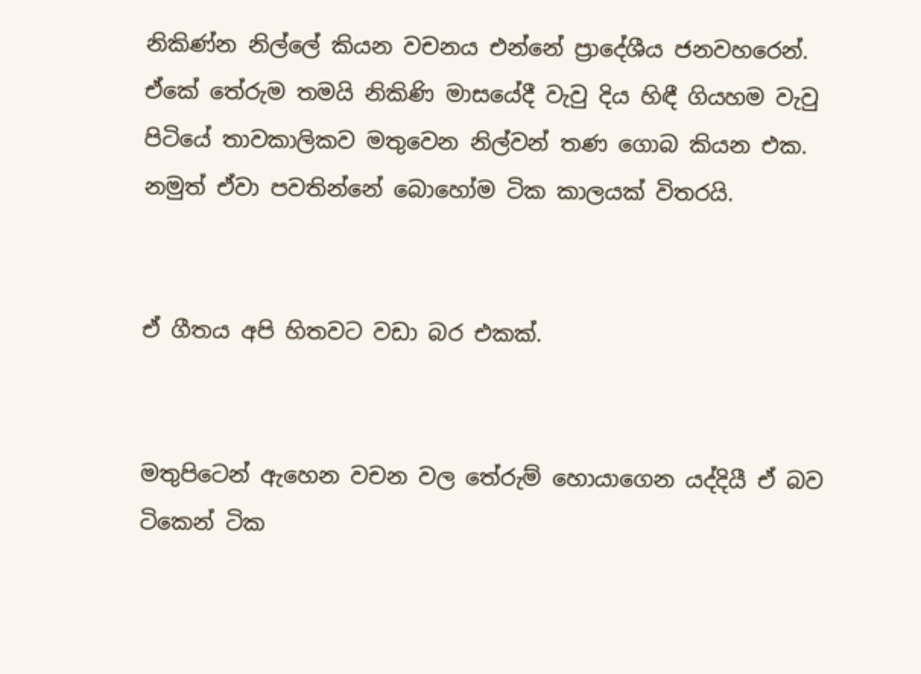නිකිණ්න නිල්ලේ කියන වචනය එන්නේ ප්‍රාදේශීය ජනවහරෙන්. ඒකේ තේරුම තමයි නිකිණි මාසයේදී වැවු දිය හිඳී ගියහම වැවු පිටියේ තාවකාලිකව මතුවෙන නිල්වන් තණ ගොබ කියන එක. නමුත් ඒවා පවතින්නේ බොහෝම ටික කාලයක් විතරයි.


ඒ ගීතය අපි හිතවට වඩා බර එකක්.


මතුපිටෙන් ඇහෙන වචන වල තේරුම් හොයාගෙන යද්දියී ඒ බව ටිකෙන් ටික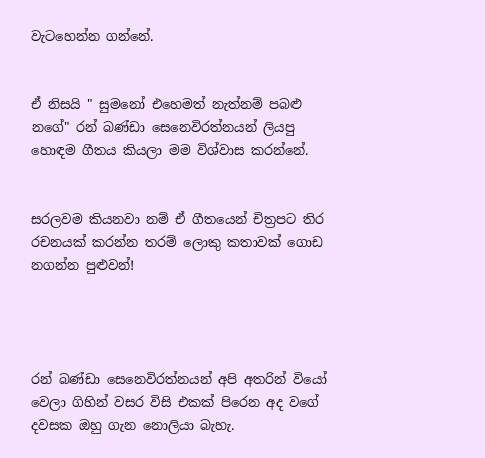වැටහෙන්න ගන්නේ.


ඒ නිසයි " සුමනෝ එහෙමත් නැත්නම් පබළු නගේ" රන් බණ්ඩා සෙනෙවිරත්නයන් ලියපු හොඳම ගීතය කියලා මම විශ්වාස කරන්නේ.


සරලවම කියනවා නම් ඒ ගීතයෙන් චිත්‍රපට තිර රචනයක් කරන්න තරම් ලොකු කතාවක් ගොඩ නගන්න පුළුවන්!




රන් බණ්ඩා සෙනෙවිරත්නයන් අපි අතරින් වියෝ වෙලා ගිහින් වසර විසි එකක් පිරෙන අද වගේ දවසක ඔහු ගැන නොලියා බැහැ.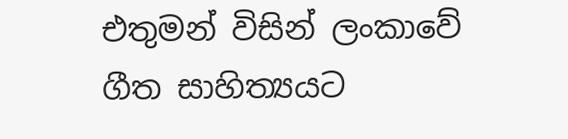එතුමන් විසින් ලංකාවේ ගීත සාහිත්‍යයට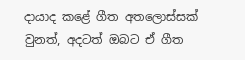දායාද කළේ ගීත අතලොස්සක් වුනත්, අදටත් ඔබට ඒ ගීත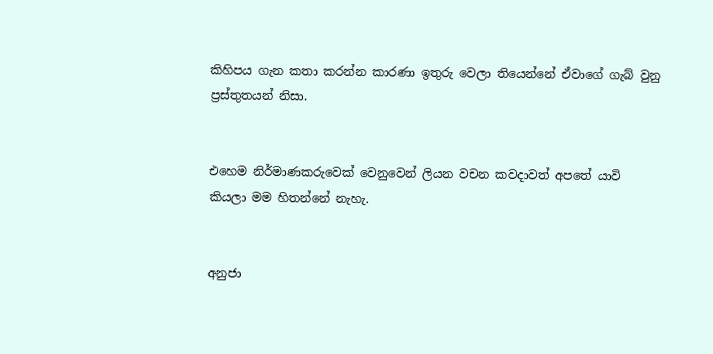කිහිපය ගැන කතා කරන්න කාරණා ඉතුරු වෙලා තියෙන්නේ ඒවාගේ ගැබ් වුනු ප්‍රස්තුතයන් නිසා.


එහෙම නිර්මාණකරුවෙක් වෙනුවෙන් ලියන වචන කවදාවත් අපතේ යාවි කියලා මම හිතන්නේ නැහැ.


අනුජා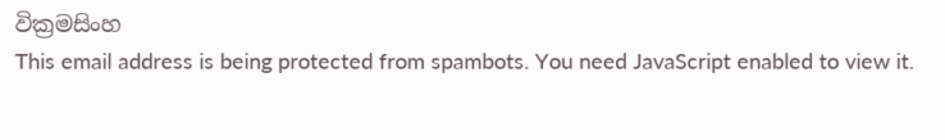වික්‍රමසිංහ
This email address is being protected from spambots. You need JavaScript enabled to view it.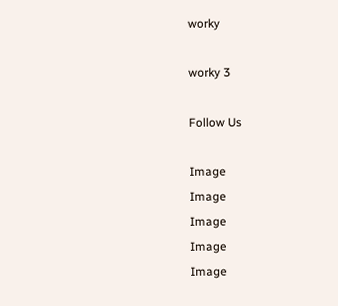worky

worky 3

Follow Us

Image
Image
Image
Image
Image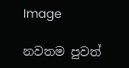Image

නවතම පුවත්